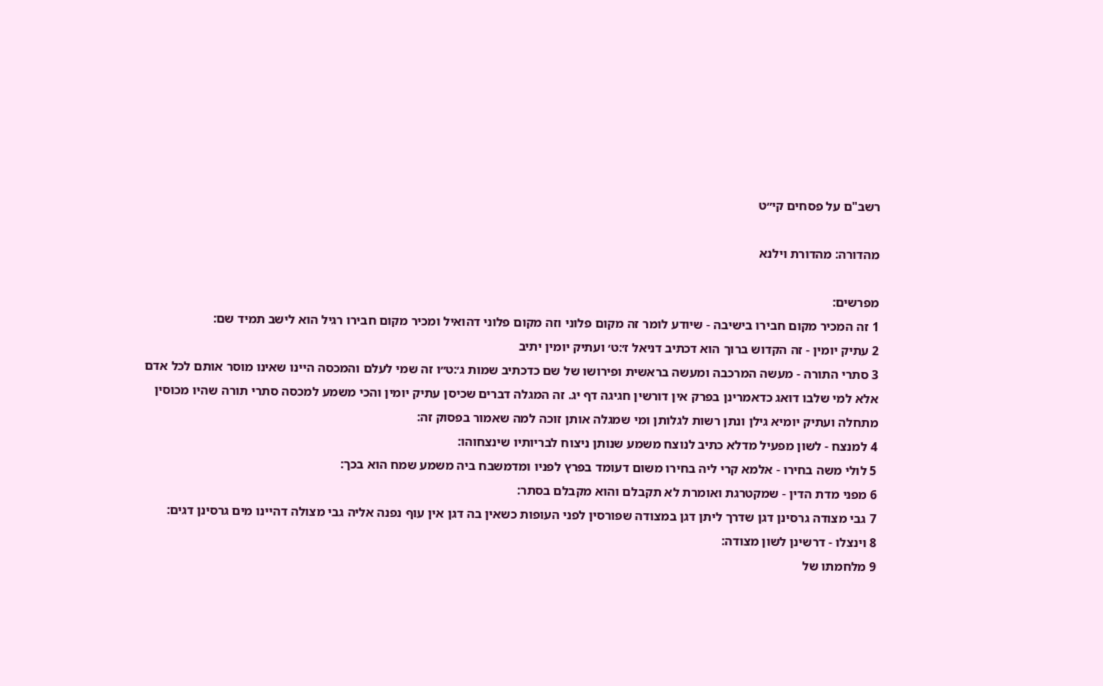רשב"ם על פסחים קי״ט

מהדורה: מהדורת וילנא

מפרשים:
1 זה המכיר מקום חבירו בישיבה - שיודע לומר זה מקום פלוני וזה מקום פלוני דהואיל ומכיר מקום חבירו רגיל הוא לישב תמיד שם:
2 עתיק יומין - זה הקדוש ברוך הוא דכתיב דניאל ז׳:ט׳ ועתיק יומין יתיב
3 סתרי התורה - מעשה המרכבה ומעשה בראשית ופירושו של שם כדכתיב שמות ג׳:ט״ו זה שמי לעלם והמכסה היינו שאינו מוסר אותם לכל אדם אלא למי שלבו דואג כדאמרינן בפרק אין דורשין חגיגה דף יג. זה המגלה דברים שכיסן עתיק יומין והכי משמע למכסה סתרי תורה שהיו מכוסין מתחלה ועתיק יומיא גילן ונתן רשות לגלותן ומי שמגלה אותן זוכה למה שאמור בפסוק זה:
4 למנצח - לשון מפעיל מדלא כתיב לנוצח משמע שנותן ניצוח לבריותיו שינצחוהו:
5 לולי משה בחירו - אלמא קרי ליה בחירו משום דעומד בפרץ לפניו ומדמשבח ביה משמע שמח הוא בכך:
6 מפני מדת הדין - שמקטרגת ואומרת לא תקבלם והוא מקבלם בסתר:
7 גבי מצודה גרסינן דגן שדרך ליתן דגן במצודה שפורסין לפני העופות כשאין בה דגן אין עוף נפנה אליה גבי מצולה דהיינו מים גרסינן דגים:
8 וינצלו - דרשינן לשון מצודה:
9 מלחמתו של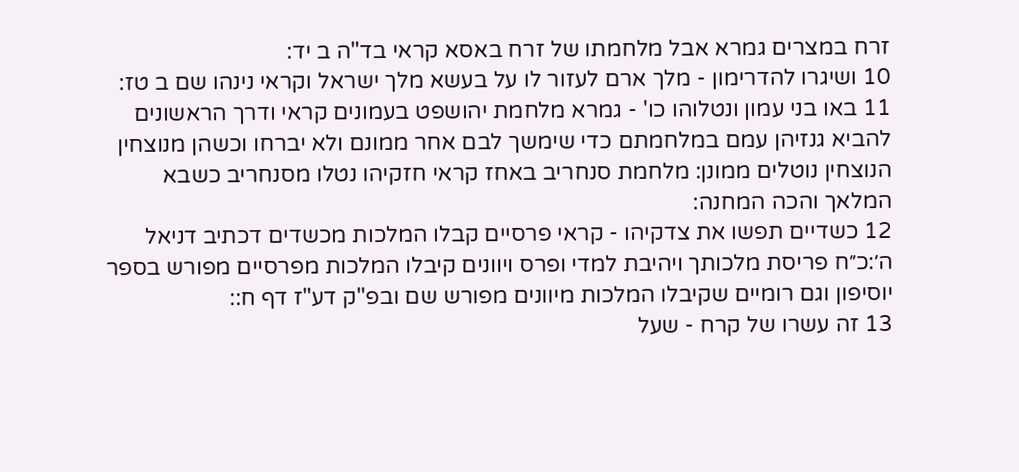זרח במצרים גמרא אבל מלחמתו של זרח באסא קראי בד"ה ב יד:
10 ושיגרו להדרימון - מלך ארם לעזור לו על בעשא מלך ישראל וקראי נינהו שם ב טז:
11 באו בני עמון ונטלוהו כו' - גמרא מלחמת יהושפט בעמונים קראי ודרך הראשונים להביא גנזיהן עמם במלחמתם כדי שימשך לבם אחר ממונם ולא יברחו וכשהן מנוצחין הנוצחין נוטלים ממונן: מלחמת סנחריב באחז קראי חזקיהו נטלו מסנחריב כשבא המלאך והכה המחנה:
12 כשדיים תפשו את צדקיהו - קראי פרסיים קבלו המלכות מכשדים דכתיב דניאל ה׳:כ״ח פריסת מלכותך ויהיבת למדי ופרס ויוונים קיבלו המלכות מפרסיים מפורש בספר יוסיפון וגם רומיים שקיבלו המלכות מיוונים מפורש שם ובפ"ק דע"ז דף ח::
13 זה עשרו של קרח - שעל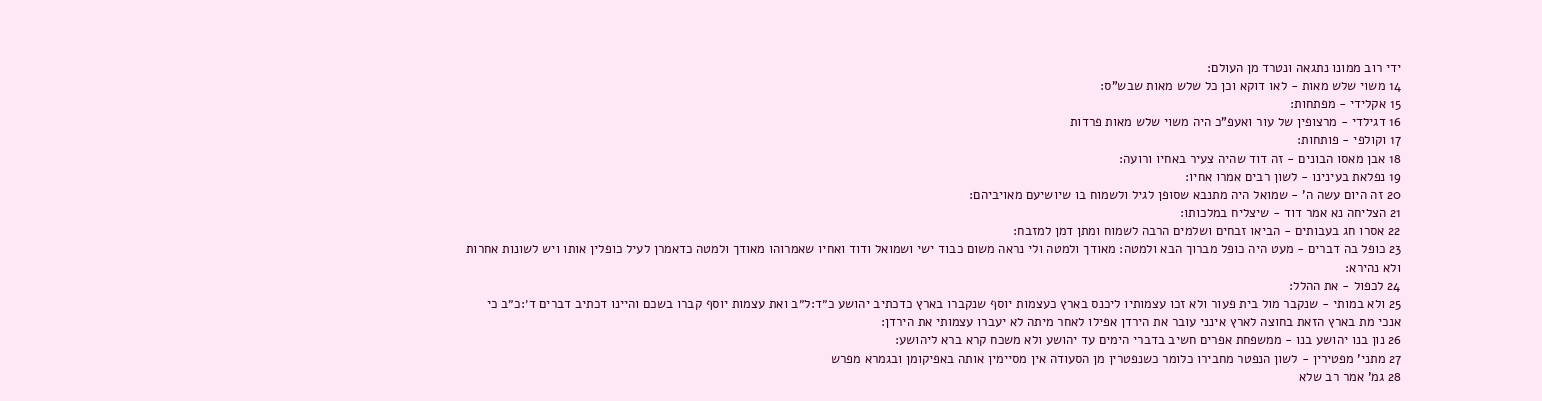ידי רוב ממונו נתגאה ונטרד מן העולם:
14 משוי שלש מאות - לאו דוקא וכן כל שלש מאות שבש"ס:
15 אקלידי - מפתחות:
16 דגילדי - מרצופין של עור ואעפ"כ היה משוי שלש מאות פרדות
17 וקולפי - פותחות:
18 אבן מאסו הבונים - זה דוד שהיה צעיר באחיו ורועה:
19 נפלאת בעינינו - לשון רבים אמרו אחיו:
20 זה היום עשה ה' - שמואל היה מתנבא שסופן לגיל ולשמוח בו שיושיעם מאויביהם:
21 הצליחה נא אמר דוד - שיצליח במלכותו:
22 אסרו חג בעבותים - הביאו זבחים ושלמים הרבה לשמוח ומתן דמן למזבח:
23 כופל בה דברים - מעט היה כופל מברוך הבא ולמטה: מאודך ולמטה ולי נראה משום כבוד ישי ושמואל ודוד ואחיו שאמרוהו מאודך ולמטה כדאמרן לעיל כופלין אותו ויש לשונות אחרות ולא נהירא:
24 לכפול - את ההלל:
25 ולא במותי - שנקבר מול בית פעור ולא זכו עצמותיו ליכנס בארץ כעצמות יוסף שנקברו בארץ כדכתיב יהושע כ״ד:ל״ב ואת עצמות יוסף קברו בשכם והיינו דכתיב דברים ד׳:כ״ב כי אנכי מת בארץ הזאת בחוצה לארץ אינני עובר את הירדן אפילו לאחר מיתה לא יעברו עצמותי את הירדן:
26 נון בנו יהושע בנו - ממשפחת אפרים חשיב בדברי הימים עד יהושע ולא משכח קרא ברא ליהושע:
27 מתני' מפטירין - לשון הנפטר מחבירו כלומר כשנפטרין מן הסעודה אין מסיימין אותה באפיקומן ובגמרא מפרש
28 גמ' אמר רב שלא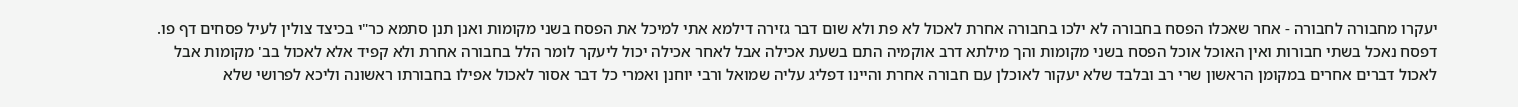יעקרו מחבורה לחבורה - אחר שאכלו הפסח בחבורה לא ילכו בחבורה אחרת לאכול לא פת ולא שום דבר גזירה דילמא אתי למיכל את הפסח בשני מקומות ואנן תנן סתמא כר"י בכיצד צולין לעיל פסחים דף פו. דפסח נאכל בשתי חבורות ואין האוכל אוכל הפסח בשני מקומות והך מילתא דרב אוקמיה התם בשעת אכילה אבל לאחר אכילה יכול ליעקר לומר הלל בחבורה אחרת ולא קפיד אלא לאכול בב' מקומות אבל לאכול דברים אחרים במקומן הראשון שרי רב ובלבד שלא יעקור לאוכלן עם חבורה אחרת והיינו דפליג עליה שמואל ורבי יוחנן ואמרי כל דבר אסור לאכול אפילו בחבורתו ראשונה וליכא לפרושי שלא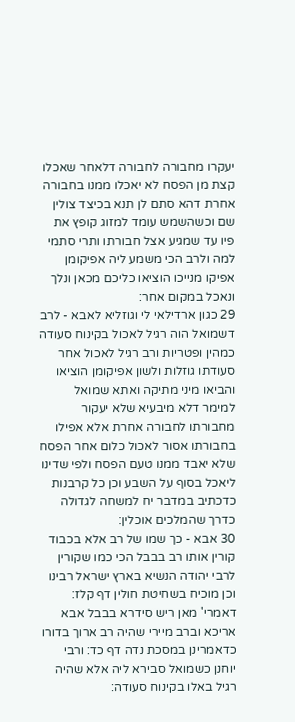יעקרו מחבורה לחבורה דלאחר שאכלו קצת מן הפסח לא יאכלו ממנו בחבורה אחרת דהא סתם לן תנא בכיצד צולין שם וכשהשמש עומד למזוג קופץ את פיו עד שמגיע אצל חבורתו ותרי סתמי למה ולרב הכי משמע ליה אפיקומן אפיקו מנייכו הוציאו כליכם מכאן ונלך ונאכל במקום אחר:
29 כגון ארדילאי לי וגוזליא לאבא - לרב דשמואל הוה רגיל לאכול בקינוח סעודה כמהין ופטריות ורב רגיל לאכול אחר סעודתו גוזלות ולשון אפיקומן הוציאו והביאו מיני מתיקה ואתא שמואל למימר דלא מיבעיא שלא יעקור מחבורתו לחבורה אחרת אלא אפילו בחבורתו אסור לאכול כלום אחר הפסח שלא יאבד ממנו טעם הפסח ולפי שדינו ליאכל בסוף על השבע וכן כל קרבנות כדכתיב במדבר יח למשחה לגדולה כדרך שהמלכים אוכלין:
30 אבא - כך שמו של רב אלא בכבוד קורין אותו רב בבבל הכי כמו שקורין לרבי יהודה הנשיא בארץ ישראל רבינו וכן מוכיח בשחיטת חולין דף קלז: דאמרי' מאן ריש סידרא בבבל אבא אריכא וברב מיירי שהיה רב ארוך בדורו כדאמרינן במסכת נדה דף כד: ורבי יוחנן כשמואל סבירא ליה אלא שהיה רגיל באלו בקינוח סעודה: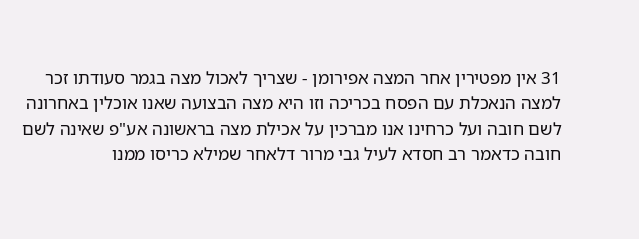31 אין מפטירין אחר המצה אפירומן - שצריך לאכול מצה בגמר סעודתו זכר למצה הנאכלת עם הפסח בכריכה וזו היא מצה הבצועה שאנו אוכלין באחרונה לשם חובה ועל כרחינו אנו מברכין על אכילת מצה בראשונה אע"פ שאינה לשם חובה כדאמר רב חסדא לעיל גבי מרור דלאחר שמילא כריסו ממנו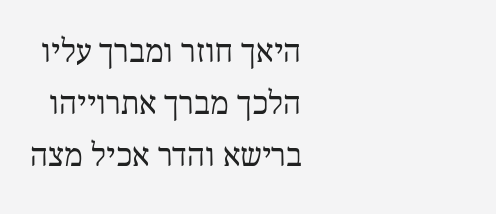היאך חוזר ומברך עליו הלכך מברך אתרוייהו ברישא והדר אכיל מצה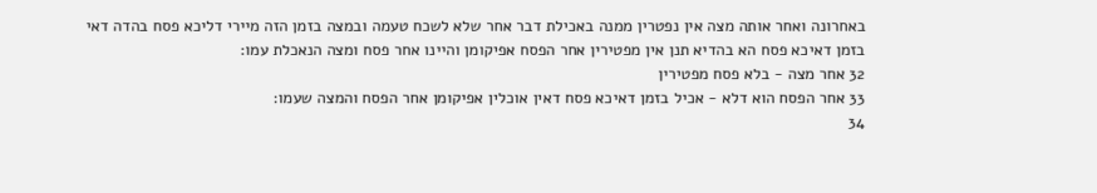באחרונה ואחר אותה מצה אין נפטרין ממנה באכילת דבר אחר שלא לשכח טעמה ובמצה בזמן הזה מיירי דליכא פסח בהדה דאי בזמן דאיכא פסח הא בהדיא תנן אין מפטירין אחר הפסח אפיקומן והיינו אחר פסח ומצה הנאכלת עמו:
32 אחר מצה - בלא פסח מפטירין
33 אחר הפסח הוא דלא - אכיל בזמן דאיכא פסח דאין אוכלין אפיקומן אחר הפסח והמצה שעמו:
34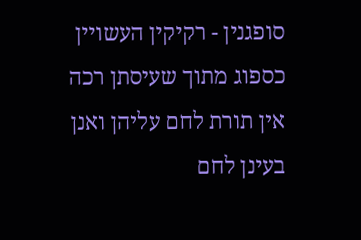סופגנין - רקיקין העשויין כספוג מתוך שעיסתן רכה אין תורת לחם עליהן ואנן בעינן לחם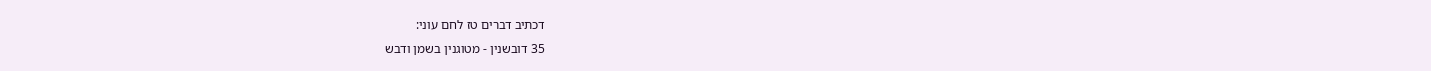דכתיב דברים טז לחם עוני:
35 דובשנין - מטוגנין בשמן ודבש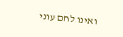ואינו לחם עוני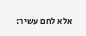אלא לחם עשיר: